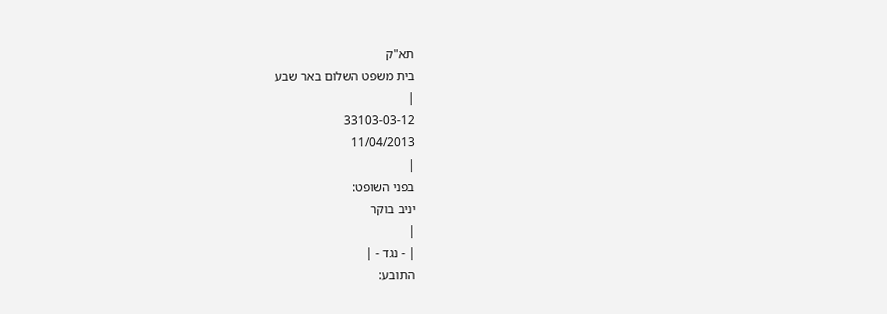תא"ק
בית משפט השלום באר שבע
|
33103-03-12
11/04/2013
|
בפני השופט:
יניב בוקר
|
| - נגד - |
התובע: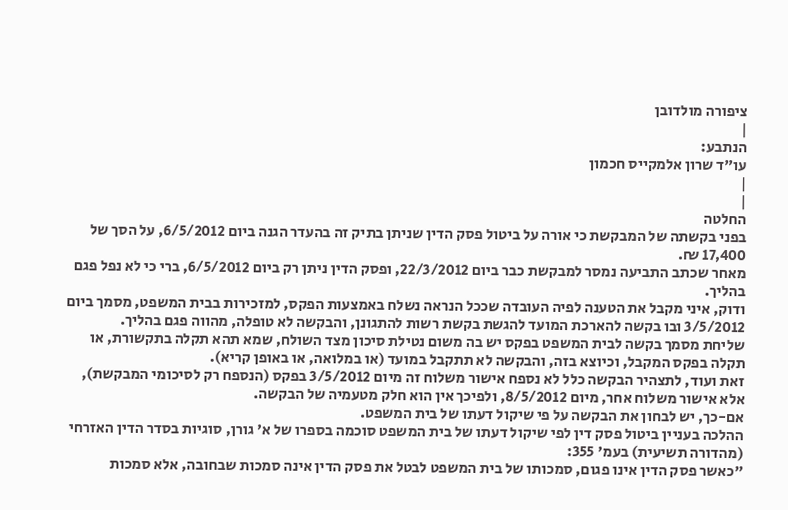ציפורה מולדובן
|
הנתבע:
עו"ד שרון אלמקייס חכמון
|
|
החלטה
בפני בקשתה של המבקשת כי אורה על ביטול פסק הדין שניתן בתיק זה בהעדר הגנה ביום 6/5/2012, על הסך של 17,400 ₪.
מאחר שכתב התביעה נמסר למבקשת כבר ביום 22/3/2012, ופסק הדין ניתן רק ביום 6/5/2012, ברי כי לא נפל פגם בהליך.
ודוק, איני מקבל את הטענה לפיה העובדה שככל הנראה נשלח באמצעות הפקס, למזכירות בבית המשפט, מסמך ביום 3/5/2012 ובו בקשה להארכת המועד להגשת בקשת רשות להתגונן, והבקשה לא טופלה, מהווה פגם בהליך.
שליחת מסמך בקשה לבית המשפט בפקס יש בה משום נטילת סיכון מצד השולח, שמא תהא תקלה בתקשורת, או תקלה בפקס המקבל, וכיוצא בזה, והבקשה לא תתקבל במועד (או במלואה, או באופן קריא).
זאת ועוד, לתצהיר הבקשה כלל לא נספח אישור משלוח זה מיום 3/5/2012 בפקס (הנספח רק לסיכומי המבקשת), אלא אישור משלוח אחר, מיום 8/5/2012, ולפיכך אין הוא חלק מטעמיה של הבקשה.
אם-כך, יש לבחון את הבקשה על פי שיקול דעתו של בית המשפט.
ההלכה בעניין ביטול פסק דין לפי שיקול דעתו של בית המשפט סוכמה בספרו של א' גורן, סוגיות בסדר הדין האזרחי (מהדורה תשיעית) בעמ' 355:
"כאשר פסק הדין אינו פגום, סמכותו של בית המשפט לבטל את פסק הדין אינה סמכות שבחובה, אלא סמכות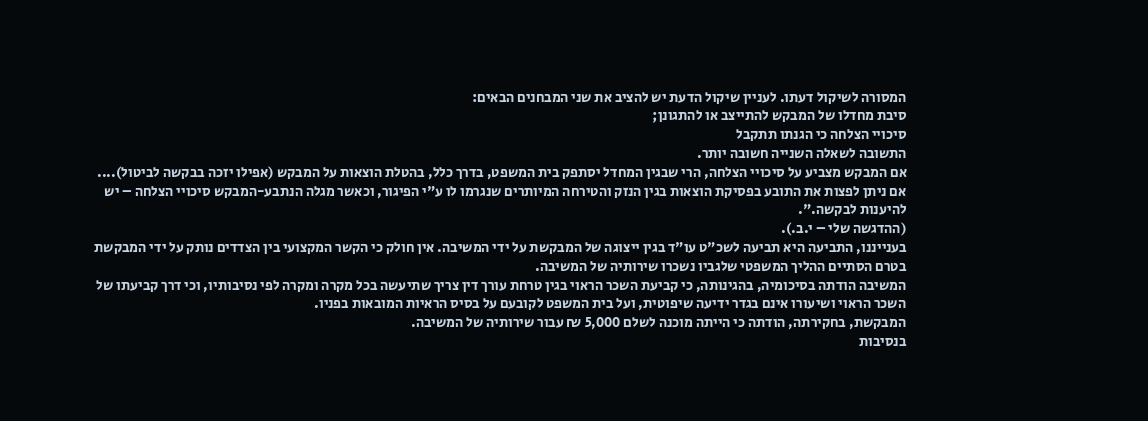המסורה לשיקול דעתו. לעניין שיקול הדעת יש להציב את שני המבחנים הבאים:
סיבת מחדלו של המבקש להתייצב או להתגונן;
סיכויי הצלחה כי הגנתו תתקבל
התשובה לשאלה השנייה חשובה יותר.
אם המבקש מצביע על סיכויי הצלחה, הרי שבגין המחדל יסתפק בית המשפט, בדרך כלל, בהטלת הוצאות על המבקש (אפילו יזכה בבקשה לביטול)....
אם ניתן לפצות את התובע בפסיקת הוצאות בגין הנזק והטירחה המיותרים שנגרמו לו ע"י הפיגור, וכאשר מגלה הנתבע-המבקש סיכויי הצלחה – יש להיענות לבקשה.".
(ההדגשה שלי – י.ב.).
בענייננו, התביעה היא תביעה לשכ"ט עו"ד בגין ייצוגה של המבקשת על ידי המשיבה. אין חולק כי הקשר המקצועי בין הצדדים נותק על ידי המבקשת בטרם הסתיים ההליך המשפטי שלגביו נשכרו שירותיה של המשיבה.
המשיבה הודתה בסיכומיה, בהגינותה, כי קביעת השכר הראוי בגין טרחת עורך דין צריך שתיעשה בכל מקרה ומקרה לפי נסיבותיו, וכי דרך קביעתו של השכר הראוי ושיעורו אינם בגדר ידיעה שיפוטית, ועל בית המשפט לקובעם על בסיס הראיות המובאות בפניו.
המבקשת, בחקירתה, הודתה כי הייתה מוכנה לשלם 5,000 ₪ עבור שירותיה של המשיבה.
בנסיבות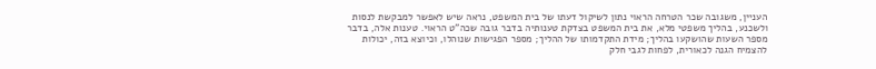העניין, משגובה שכר הטרחה הראוי נתון לשיקול דעתו של בית המשפט, נראה שיש לאפשר למבקשת לנסות ולשכנע, בהליך משפטי מלא, את בית המשפט בצדקת טענותיה בדבר גובה שכה"ט הראוי. טענות אלה, בדבר מספר השעות שהושקעו בהליך; מידת התקדמותו של ההליך; מספר הפגישות שנוהלו, וכיוצא בזה, יכולות להצמיח הגנה לכאורית, לפחות לגבי חלק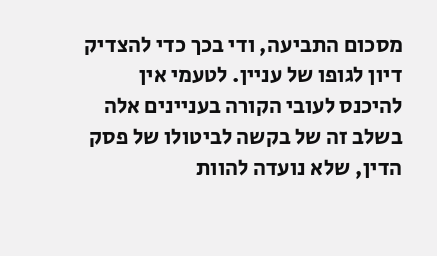מסכום התביעה, ודי בכך כדי להצדיק דיון לגופו של עניין. לטעמי אין להיכנס לעובי הקורה בעניינים אלה בשלב זה של בקשה לביטולו של פסק הדין, שלא נועדה להוות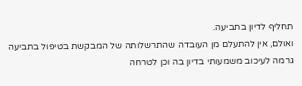תחליף לדיון בתביעה.
ואולם, אין להתעלם מן העובדה שהתרשלותה של המבקשת בטיפול בתביעה גרמה לעיכוב משמעותי בדיון בה וכן לטרחה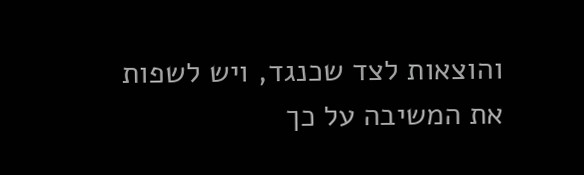והוצאות לצד שכנגד, ויש לשפות את המשיבה על כך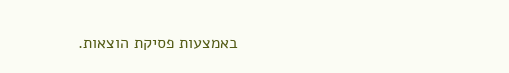באמצעות פסיקת הוצאות.